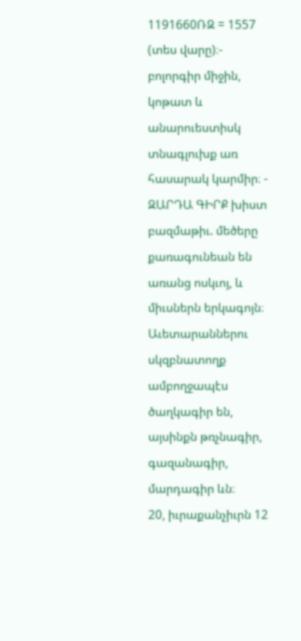1191660ՌԶ = 1557 (տես վարը)։-
բոլորգիր միջին, կոթատ և անարուեստիսկ տնագլուխք առ հասարակ կարմիր։ - ԶԱՐԴԱ ԳԻՐՔ խիստ բազմաթիւ. մեծերը քառագունեան են առանց ոսկւոյ, և միւսներն երկագոյն։ Աւետարաններու սկզբնատողք ամբողջապէս ծաղկագիր են, այսինքն թռչնագիր, գազանագիր, մարդագիր ևն։
20, իւրաքանչիւրն 12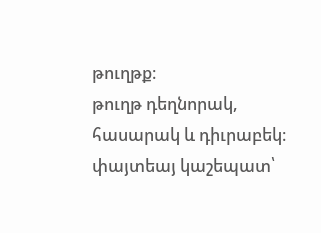թուղթք։
թուղթ դեղնորակ, հասարակ և դիւրաբեկ։
փայտեայ կաշեպատ՝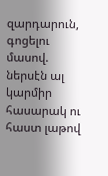զարդարուն, գոցելու մասով. ներսէն ալ կարմիր հասարակ ու հաստ լաթով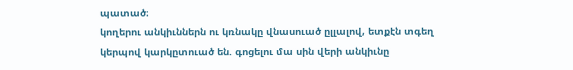պատած։
կողերու անկիւններն ու կռնակը վնասուած ըլլալով, ետքէն տգեղ կերպով կարկըտուած են. գոցելու մա սին վերի անկիւնը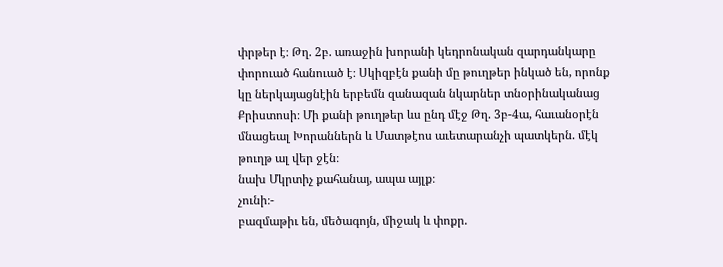փրթեր է։ Թղ. 2բ. առաջին խորանի կեդրոնական զարդանկարը փորուած հանուած է։ Սկիզբէն քանի մը թուղթեր ինկած են, որոնք կը ներկայացնէին երբեմն զանազան նկարներ տնօրինականաց Քրիստոսի։ Մի քանի թուղթեր ևս ընդ մէջ Թղ. 3բ-4ա, հաւանօրէն մնացեալ Խորաններն և Մատթէոս աւետարանչի պատկերն. մէկ թուղթ ալ վեր ջէն։
նախ Մկրտիչ քահանայ, ապա այլք։
չունի։-
բազմաթիւ են, մեծագոյն, միջակ և փոքր.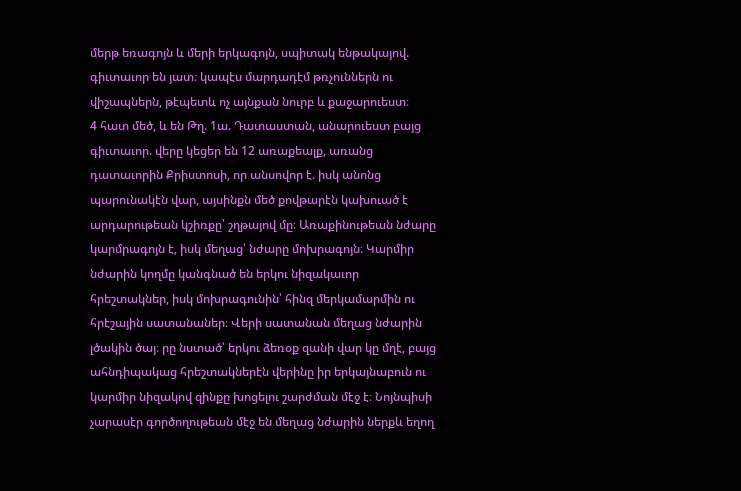մերթ եռագոյն և մերի երկագոյն, սպիտակ ենթակայով. գիւտաւոր են յատ։ կապէս մարդադէմ թռչուններն ու վիշապներն, թէպետև ոչ այնքան նուրբ և քաջարուեստ։
4 հատ մեծ, և են Թղ. 1ա. Դատաստան, անարուեստ բայց գիւտաւոր. վերը կեցեր են 12 առաքեալք, առանց դատաւորին Քրիստոսի, որ անսովոր է. իսկ անոնց պարունակէն վար, այսինքն մեծ քովթարէն կախուած է արդարութեան կշիռքը՝ շղթայով մը։ Առաքինութեան նժարը կարմրագոյն է, իսկ մեղաց՝ նժարը մոխրագոյն։ Կարմիր նժարին կողմը կանգնած են երկու նիզակաւոր հրեշտակներ, իսկ մոխրագունին՝ հինզ մերկամարմին ու հրէշային սատանաներ։ Վերի սատանան մեղաց նժարին լծակին ծայ։ րը նստած՝ երկու ձեռօք զանի վար կը մղէ, բայց ահնդիպակաց հրեշտակներէն վերինը իր երկայնաբուն ու կարմիր նիզակով զինքը խոցելու շարժման մէջ է։ Նոյնպիսի չարասէր գործողութեան մէջ են մեղաց նժարին ներքև եղող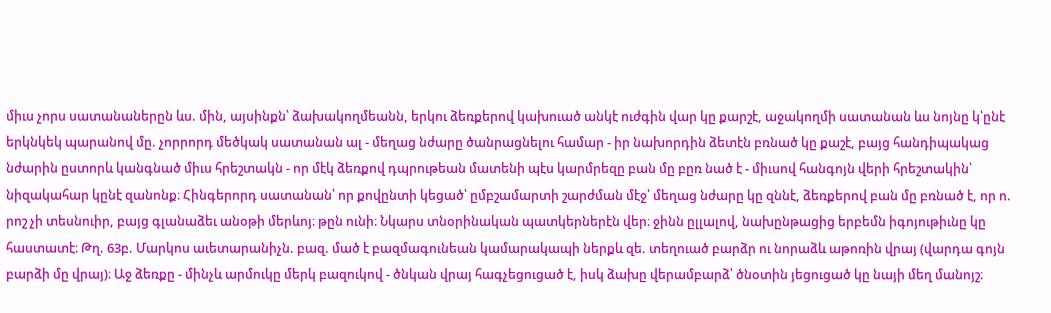միւս չորս սատանաներըն ևս. մին, այսինքն՝ ձախակողմեանն, երկու ձեռքերով կախուած անկէ ուժգին վար կը քարշէ, աջակողմի սատանան ևս նոյնը կ՝ընէ երկնկեկ պարանով մը. չորրորդ մեծկակ սատանան ալ - մեղաց նժարը ծանրացնելու համար - իր նախորդին ձետէն բռնած կը քաշէ, բայց հանդիպակաց նժարին ըստորև կանգնած միւս հրեշտակն - որ մէկ ձեռքով դպրութեան մատենի պէս կարմրեզը բան մը բըռ նած է - միւսով հանգոյն վերի հրեշտակին՝ նիզակահար կընէ զանոնք։ Հինգերորդ սատանան՝ որ քովընտի կեցած՝ ըմբշամարտի շարժման մէջ՝ մեղաց նժարը կը զննէ, ձեռքերով բան մը բռնած է, որ ո. րոշ չի տեսնուիր, բայց գլանաձեւ անօթի մերևոյ։ թըն ունի։ Նկարս տնօրինական պատկերներէն վեր։ ջինն ըլլալով, նախընթացից երբեմն իգոյութիւնը կը հաստատէ։ Թղ. 63բ. Մարկոս աւետարանիչն. բազ. մած է բազմագունեան կամարակապի ներքև զե. տեղուած բարձր ու նորաձև աթոռին վրայ (վարդա գոյն բարձի մը վրայ)։ Աջ ձեռքը - մինչև արմուկը մերկ բազուկով - ծնկան վրայ հագչեցուցած է, իսկ ձախը վերամբարձ՝ ծնօտին յեցուցած կը նայի մեղ մանոյշ։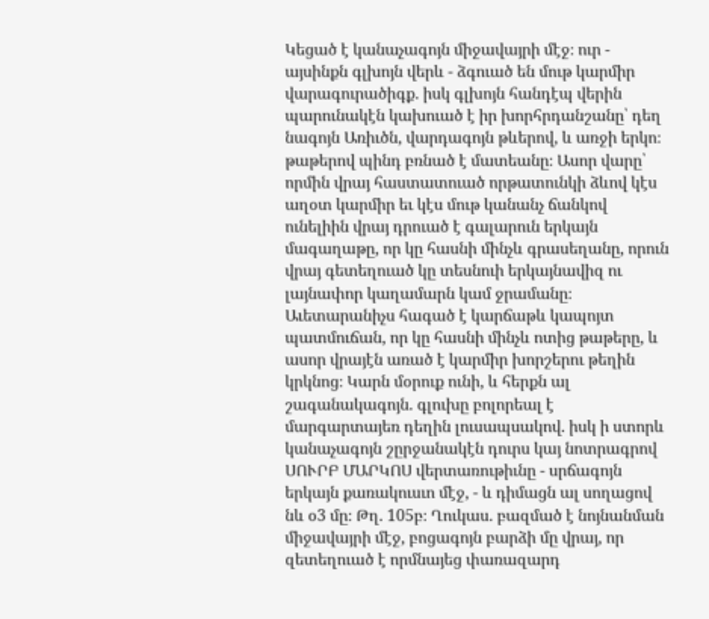Կեցած է կանաչագոյն միջավայրի մէջ։ ուր - այսինքն գլխոյն վերև - ձգուած են մութ կարմիր վարագուրածիգք. իսկ գլխոյն հանդէպ վերին պարունակէն կախուած է իր խորհրդանշանը՝ դեղ նագոյն Առիւծն, վարդագոյն թևերով, և առջի երկո։ թաթերով պինդ բռնած է մատեանը։ Ասոր վարը՝ որմին վրայ հաստատուած որթատունկի ձևով կէս աղօտ կարմիր եւ կէս մութ կանանչ ճանկով ունելիին վրայ դրուած է գալարուն երկայն մագաղաթը, որ կը հասնի մինչև գրասեղանը, որուն վրայ գետեղուած կը տեսնուի երկայնավիզ ու լայնափոր կաղամարն կամ ջրամանը։ Աւետարանիչս հագած է կարճաթև կապոյտ պատմուճան, որ կը հասնի մինչև ոտից թաթերը, և ասոր վրայէն առած է կարմիր խորշերու թեղին կրկնոց։ Կարն մօրուք ունի, և հերքն ալ շագանակագոյն. գլուխը բոլորեալ է մարգարտայեռ դեղին լուսապսակով. իսկ ի ստորև կանաչագոյն շըրջանակէն դուրս կայ նոտրագրով ՍՈՒՐԲ ՄԱՐԿՈՍ վերտառութիւնը - սրճագոյն երկայն քառակուսւո մէջ, - և դիմացն ալ սողացով նև օ3 մը։ Թղ. 105բ։ Ղուկաս. բազմած է նոյնանման միջավայրի մէջ, բոցագոյն բարձի մը վրայ, որ զետեղուած է որմնայեց փառազարդ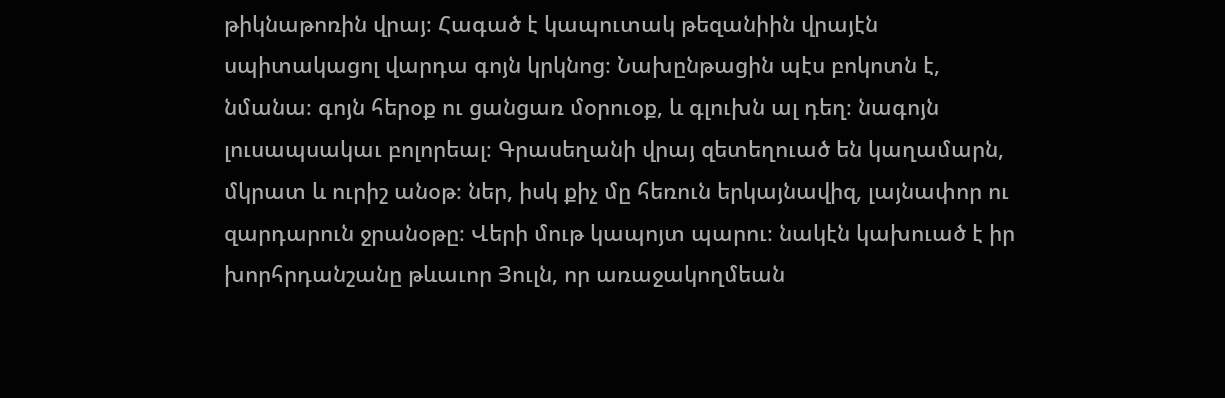թիկնաթոռին վրայ։ Հագած է կապուտակ թեզանիին վրայէն սպիտակացոլ վարդա գոյն կրկնոց։ Նախընթացին պէս բոկոտն է, նմանա։ գոյն հերօք ու ցանցառ մօրուօք, և գլուխն ալ դեղ։ նագոյն լուսապսակաւ բոլորեալ։ Գրասեղանի վրայ զետեղուած են կաղամարն, մկրատ և ուրիշ անօթ։ ներ, իսկ քիչ մը հեռուն երկայնավիզ, լայնափոր ու զարդարուն ջրանօթը։ Վերի մութ կապոյտ պարու։ նակէն կախուած է իր խորհրդանշանը թևաւոր Յուլն, որ առաջակողմեան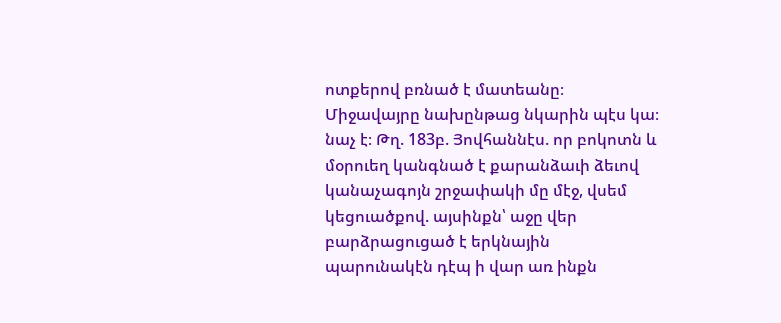ոտքերով բռնած է մատեանը։ Միջավայրը նախընթաց նկարին պէս կա։ նաչ է։ Թղ. 183բ. Յովհաննէս. որ բոկոտն և մօրուեղ կանգնած է քարանձաւի ձեւով կանաչագոյն շրջափակի մը մէջ, վսեմ կեցուածքով. այսինքն՝ աջը վեր բարձրացուցած է երկնային պարունակէն դէպ ի վար առ ինքն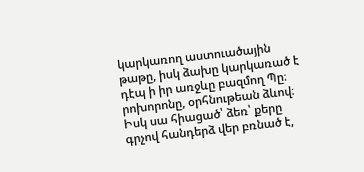կարկառող աստուածային թաթը, իսկ ձախը կարկառած է դէպ ի իր առջևը բազմող Պը։ րոխորոնը, օրհնութեան ձևով։ Իսկ սա հիացած՝ ձեռ՝ քերը գրչով հանդերձ վեր բռնած է,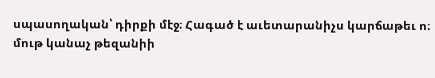սպասողական՝ դիրքի մէջ։ Հագած է աւետարանիչս կարճաթեւ ո։ մութ կանաչ թեզանիի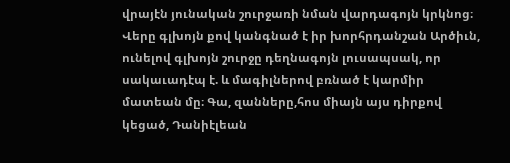վրայէն յունական շուրջառի նման վարդագոյն կրկնոց։ Վերը գլխոյն քով կանգնած է իր խորհրդանշան Արծիւն, ունելով գլխոյն շուրջը դեղնագոյն լուսապսակ, որ սակաւադէպ է. և մագիլներով բռնած է կարմիր մատեան մը։ Գա, զանները,հոս միայն այս դիրքով կեցած, Դանիէլեան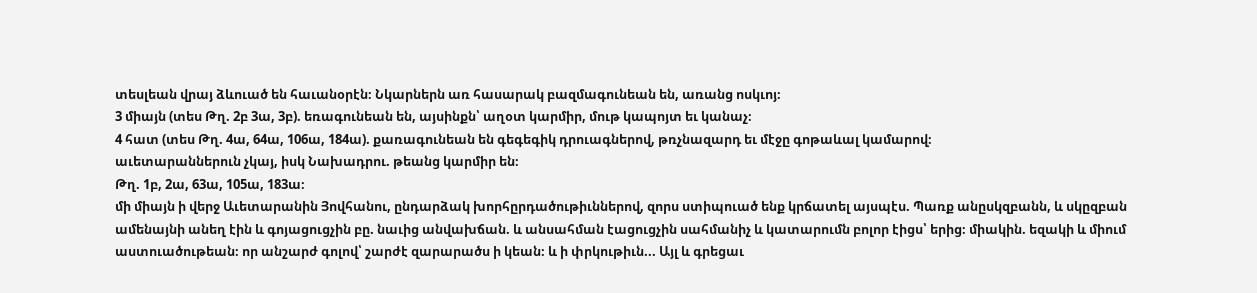տեսլեան վրայ ձևուած են հաւանօրէն։ Նկարներն առ հասարակ բազմագունեան են, առանց ոսկւոյ։
3 միայն (տես Թղ. 2բ 3ա, 3բ). եռագունեան են, այսինքն՝ աղօտ կարմիր, մութ կապոյտ եւ կանաչ։
4 հատ (տես Թղ. 4ա, 64ա, 106ա, 184ա). քառագունեան են գեգեգիկ դրուագներով, թռչնազարդ եւ մէջը գոթաևալ կամարով։
աւետարաններուն չկայ, իսկ Նախադրու. թեանց կարմիր են։
Թղ. 1բ, 2ա, 63ա, 105ա, 183ա։
մի միայն ի վերջ Աւետարանին Յովհանու, ընդարձակ խորհըրդածութիւններով, զորս ստիպուած ենք կրճատել այսպէս. Պառք անըսկզբանն, և սկըզբան ամենայնի անեղ էին և գոյացուցչին բը. նաւից անվախճան. և անսահման էացուցչին սահմանիչ և կատարումն բոլոր էիցս՝ երից։ միակին. եզակի և միում աստուածութեան։ որ անշարժ գոլով՝ շարժէ զարարածս ի կեան։ և ի փրկութիւն... Այլ և գրեցաւ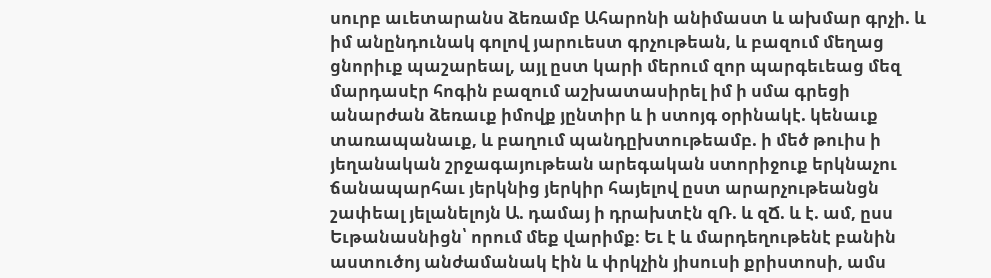սուրբ աւետարանս ձեռամբ Ահարոնի անիմաստ և ախմար գրչի. և իմ անընդունակ գոլով յարուեստ գրչութեան, և բազում մեղաց ցնորիւք պաշարեալ, այլ ըստ կարի մերում զոր պարգեւեաց մեզ մարդասէր հոգին բազում աշխատասիրել իմ ի սմա գրեցի անարժան ձեռաւք իմովք յընտիր և ի ստոյգ օրինակէ. կենաւք տառապանաւք, և բաղում պանդըխտութեամբ. ի մեծ թուիս ի յեղանական շրջագայութեան արեգական ստորիջուք երկնաչու ճանապարհաւ յերկնից յերկիր հայելով ըստ արարչութեանցն շափեալ յելանելոյն Ա. դամայ ի դրախտէն զՌ. և զՃ. և է. ամ, ըսս Եւթանասնիցն՝ որում մեք վարիմք։ Եւ է և մարդեղութենէ բանին աստուծոյ անժամանակ էին և փրկչին յիսուսի քրիստոսի, ամս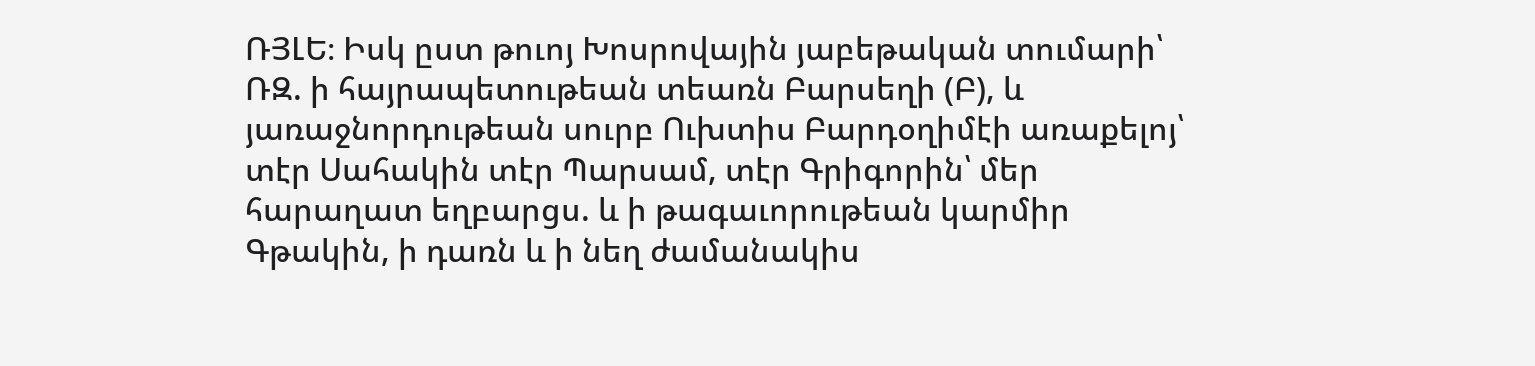ՌՅԼԵ։ Իսկ ըստ թուոյ Խոսրովային յաբեթական տումարի՝ ՌԶ. ի հայրապետութեան տեառն Բարսեղի (Բ), և յառաջնորդութեան սուրբ Ուխտիս Բարդօղիմէի առաքելոյ՝ տէր Սահակին տէր Պարսամ, տէր Գրիգորին՝ մեր հարաղատ եղբարցս. և ի թագաւորութեան կարմիր Գթակին, ի դառն և ի նեղ ժամանակիս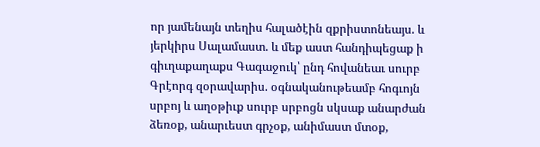որ յամենայն տեղիս հալածէին զքրիստոնեայս. և յերկիրս Սալամաստ. և մեք աստ հանդիպեցաք ի գիւղաքաղաքս Գագաջուկ՝ ընդ հովանեաւ սուրբ Գրէորգ զօրավարիս. օգնականութեամբ հոգւոյն սրբոյ և աղօթիւք սուրբ սրբոցն սկսաք անարժան ձեռօք, անարւեստ գրչօք, անիմաստ մտօք,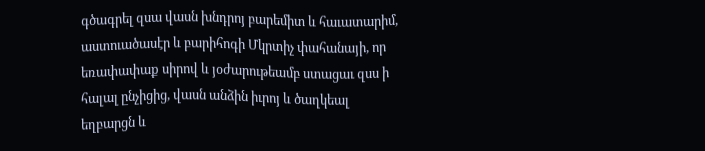գծագրել զսա վասն խնդրոյ բարեմիտ և հաւատարիմ, աստուածասէր և բարիհոգի Մկրտիչ փահանայի, որ եռափափաք սիրով և յօժարութեամբ ստացաւ զսս ի հալալ ընչիցից, վասն անձին իւրոյ և ծաղկեալ եղբարցն և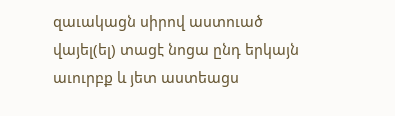զաւակացն սիրով աստուած վայել(ել) տացէ նոցա ընդ երկայն աւուրբք և յետ աստեացս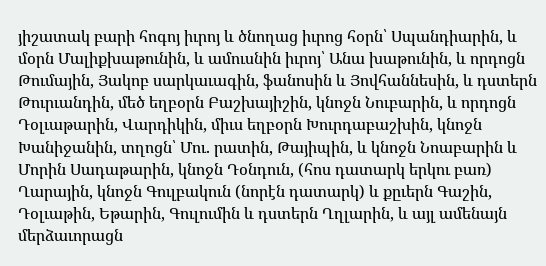յիշատակ բարի հոգոյ իւրոյ և ծնողաց իւրոց հօրն՝ Սպանդիարին, և մօրն Մալիքխաթունին, և ամուսնին իւրոյ՝ Անա խաթունին, և որդոցն Թումային, Յակոբ սարկաւագին, ֆանոսին և Յովհաննեսին, և դստերն Թուրւանդին, մեծ եղբօրն Բաշխայիշին, կնոջն Նուբարին, և որդոցն Դօլւաթարին, Վարդիկին, միւս եղբօրն Խուրդաբաշխին, կնոջն Խանիջանին, տղոցն՝ Մու. րատին, Թայիպին, և կնոջն Նոաբարին և Մորին Սադաթարին, կնոջն Դօնդուն, (հոս դատարկ երկու բառ) Ղարային, կնոջն Գուլբակուն (նորէն դատարկ) և քըւերն Գաշին, Դօլւաթին, Եթարին, Գուլումին և դստերն Ղղլարին, և այլ ամենայն մերձաւորացն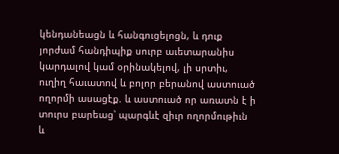կենդանեացն և հանգուցելոցն, և դուք յորժամ հանդիպիք սուրբ աւետարանիս կարդալով կամ օրինակելով, լի սրտիւ, ուղիղ հաւատով և բոլոր բերանով աստուած ողորմի ասացէք. և աստուած որ առատն է ի տուրս բարեաց՝ պարգևէ զիւր ողորմութիւն և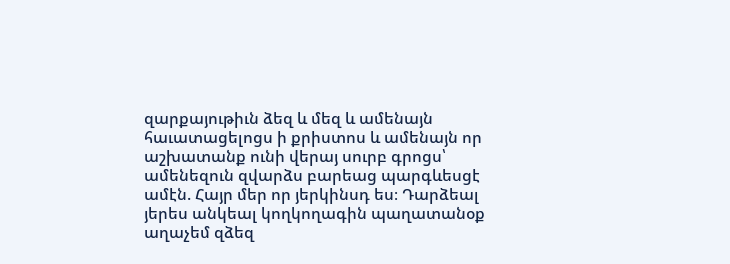զարքայութիւն ձեզ և մեզ և ամենայն հաւատացելոցս ի քրիստոս և ամենայն որ աշխատանք ունի վերայ սուրբ գրոցս՝ ամենեզուն զվարձս բարեաց պարգևեսցէ ամէն. Հայր մեր որ յերկինսդ ես։ Դարձեալ յերես անկեալ կողկողագին պաղատանօք աղաչեմ զձեզ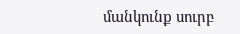մանկունք սուրբ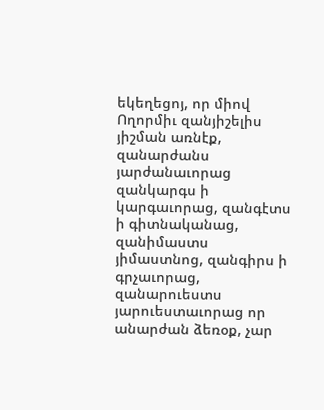եկեղեցոյ, որ միով Ողորմիւ զանյիշելիս յիշման առնէք, զանարժանս յարժանաւորաց զանկարգս ի կարգաւորաց, զանգէտս ի գիտնականաց, զանիմաստս յիմաստնոց, զանգիրս ի գրչաւորաց, զանարուեստս յարուեստաւորաց որ անարժան ձեռօք, չար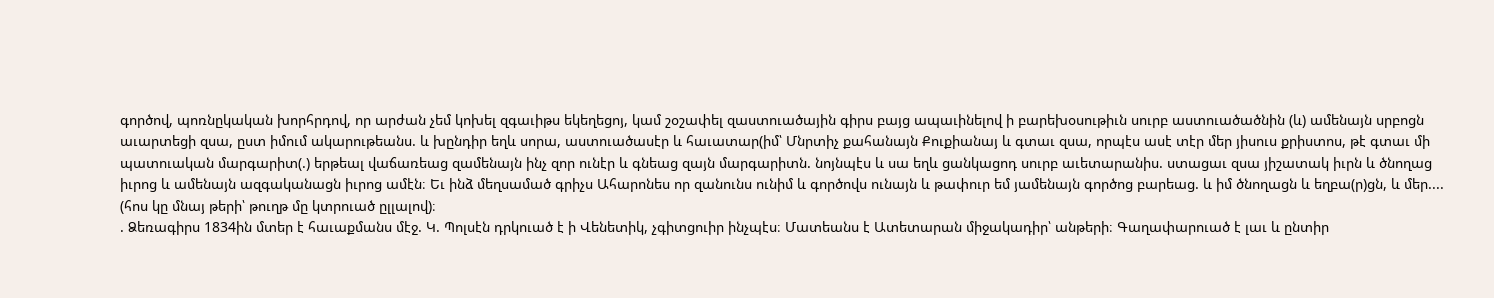գործով, պոռնըկական խորհրդով, որ արժան չեմ կոխել զգաւիթս եկեղեցոյ, կամ շօշափել զաստուածային գիրս բայց ապաւինելով ի բարեխօսութիւն սուրբ աստուածածնին (և) ամենայն սրբոցն աւարտեցի զսա, ըստ իմում ակարութեանս. և խընդիր եղև սորա, աստուածասէր և հաւատար(իմ՝ Մնրտիչ քահանայն Քուքիանայ և գտաւ զսա, որպէս ասէ տէր մեր յիսուս քրիստոս, թէ գտաւ մի պատուական մարգարիտ(.) երթեալ վաճառեաց զամենայն ինչ զոր ունէր և գնեաց զայն մարգարիտն. նոյնպէս և սա եղև ցանկացոդ սուրբ աւետարանիս. ստացաւ զսա յիշատակ իւրն և ծնողաց իւրոց և ամենայն ազգականացն իւրոց ամէն։ Եւ ինձ մեղսամած գրիչս Ահարոնես որ զանունս ունիմ և գործովս ունայն և թափուր եմ յամենայն գործոց բարեաց. և իմ ծնողացն և եղբա(ր)ցն, և մեր.... (հոս կը մնայ թերի՝ թուղթ մը կտրուած ըլլալով)։
. Ձեռագիրս 1834ին մտեր է հաւաքմանս մէջ. Կ. Պոլսէն դրկուած է ի Վենետիկ, չգիտցուիր ինչպէս։ Մատեանս է Ատետարան միջակադիր՝ անթերի։ Գաղափարուած է լաւ և ընտիր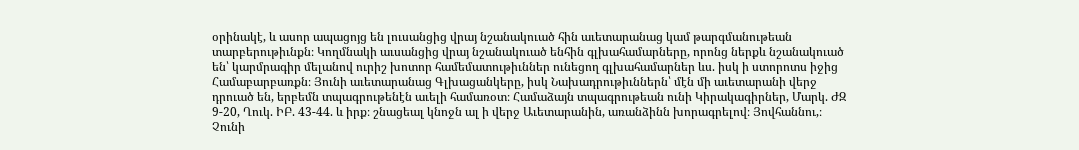օրինակէ, և ասոր ապացոյց են լուսանցից վրայ նշանակուած հին աւետարանաց կամ թարգմանութեան տարբերութիւնքն։ Կողմնակի աւսանցից վրայ նշանակուած ենհին գլխահամարները, որոնց ներքև նշանակուած են՝ կարմրագիր մելանով ուրիշ խոտոր համեմատութիւններ ունեցող գլխահամարներ ևս. իսկ ի ստորոտս իջից Համաբարբառքն։ Յունի աւետարանաց Գլխացանկերը, իսկ Նախադրութիւններն՝ մէն մի աւետարանի վերջ դրուած են, երբեմն տպագրութենէն աւելի համառօտ։ Համաձայն տպագրութեան ունի Կիրակագիրներ, Մարկ. ԺԶ 9-20, Ղուկ. ԻԲ. 43-44. և իրք։ շնացեալ կնոջն ալ ի վերջ Աւետարանին, առանձինն խորագրելով։ Յովհաննու,։ Չունի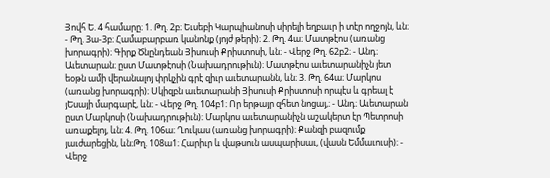Յովհ Ե. 4 համարը։ 1. Թղ. 2բ։ Եւսեբի Կարպիանոսի սիրելի եղբաւր ի տէր ողջոյն, ևն։ - Թղ. 3ա-3բ։ Համաբարբառ կանոնք (յոյժ թերի)։ 2. Թղ. 4ա։ Մատթէոս (առանց խորագրի)։ Գիրք Ծնընդեան Յիսուսի Քրիստոսի, ևն։ - Վերջ Թղ. 62բ2։ - Անդ։ Աւետարան։ ըստ Մատթէոսի (Նախադրութիւն)։ Մատթէոս աւետարանիչն յետ եօթն ամի վերանալոյ փրկչին գրէ զիւր աւետարանն, ևն։ 3. Թղ. 64ա։ Մարկոս (առանց խորագրի)։ Սկիզբն աւետարանի Յիսուսի Քրիստոսի որպէս և գրեալ է յԵսայի մարգարէ, ևն։ - Վերջ Թղ. 104բ1։ Որ երթայր զհետ նոցայ,։ - Անդ։ Աւետարան ըստ Մարկոսի (Նախադրութիւն)։ Մարկոս աւետարանիչն աշակերտ էր Պետրոսի առաքելոյ, ևն։ 4. Թղ. 106ա։ Ղուկաս (առանց խորագրի)։ Քանզի բազումք յաւժարեցին, ևն։Թղ. 108ա1։ Հարիւր և վաթսուն ասպարիսաւ, (վասն Եմմաւուսի)։ - Վերջ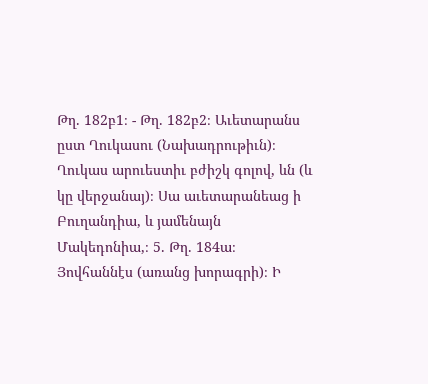Թղ. 182բ1։ - Թղ. 182բ2։ Աւետարանս ըստ Ղուկասու (Նախադրութիւն)։ Ղուկաս արուեստիւ բժիշկ գոլով, ևն (և կը վերջանայ)։ Սա աւետարանեաց ի Բուղանդիա, և յամենայն Մակեդոնիա,։ 5. Թղ. 184ա։ Յովհաննէս (առանց խորագրի)։ Ի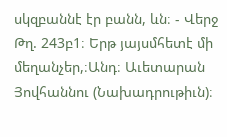սկզբաննէ էր բանն, ևն։ - Վերջ Թղ. 243բ1։ Երթ յայսմհետէ մի մեղանչեր,։Անդ։ Աւետարան Յովհաննու (Նախադրութիւն)։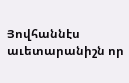Յովհաննէս աւետարանիշն որ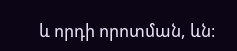և որդի որոտման, ևն։